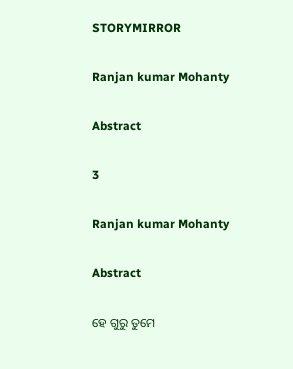STORYMIRROR

Ranjan kumar Mohanty

Abstract

3

Ranjan kumar Mohanty

Abstract

ହେ ଗୁରୁ ତୁମେ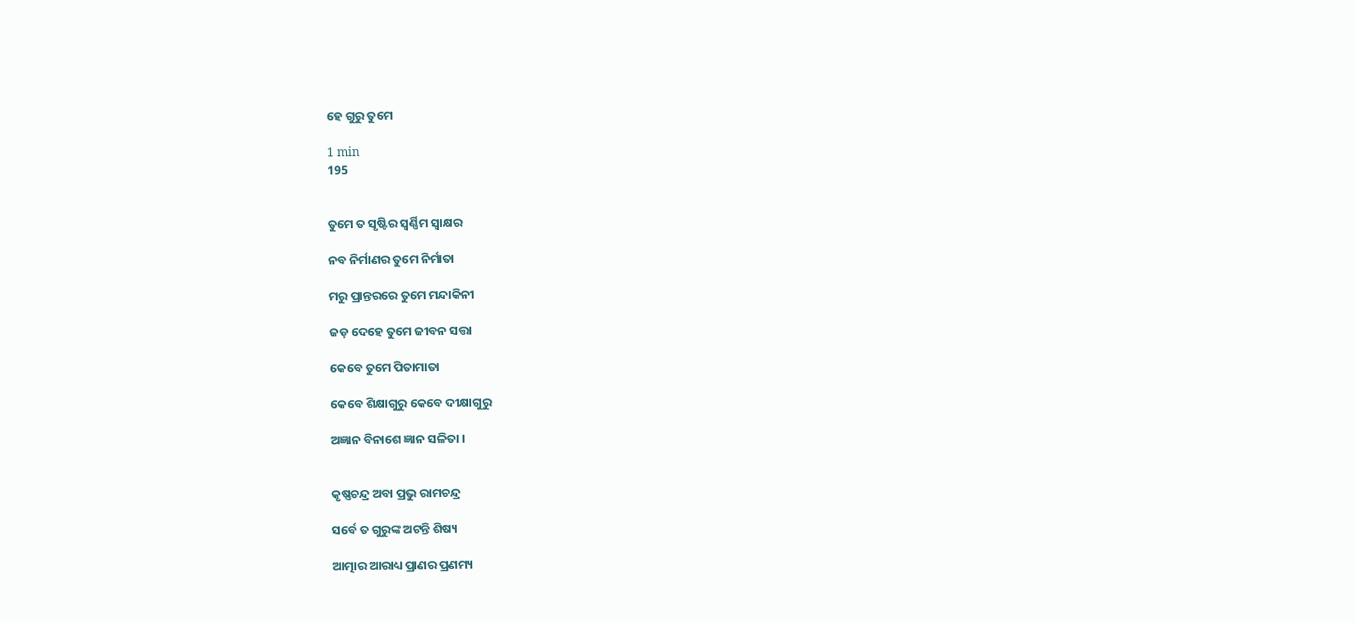ହେ ଗୁରୁ ତୁମେ

1 min
195


ତୁମେ ତ ସୃଷ୍ଟିର ସ୍ୱର୍ଣ୍ଣିମ ସ୍ଵାକ୍ଷର

ନବ ନିର୍ମାଣର ତୁମେ ନିର୍ମାତା

ମରୁ ପ୍ରାନ୍ତରରେ ତୁମେ ମନ୍ଦାକିନୀ

ଜଡ଼ ଦେହେ ତୁମେ ଜୀବନ ସତ୍ତା

କେବେ ତୁମେ ପିତାମାତା

କେବେ ଶିକ୍ଷାଗୁରୁ କେବେ ଦୀକ୍ଷାଗୁରୁ

ଅଜ୍ଞାନ ବିନାଶେ ଜ୍ଞାନ ସଳିତା ।


କୃଷ୍ଣଚନ୍ଦ୍ର ଅବା ପ୍ରଭୁ ରାମଚନ୍ଦ୍ର

ସର୍ବେ ତ ଗୁରୁଙ୍କ ଅଟନ୍ତି ଶିଷ୍ୟ

ଆତ୍ମାର ଆରାଧ୍ୟ ପ୍ରାଣର ପ୍ରଣମ୍ୟ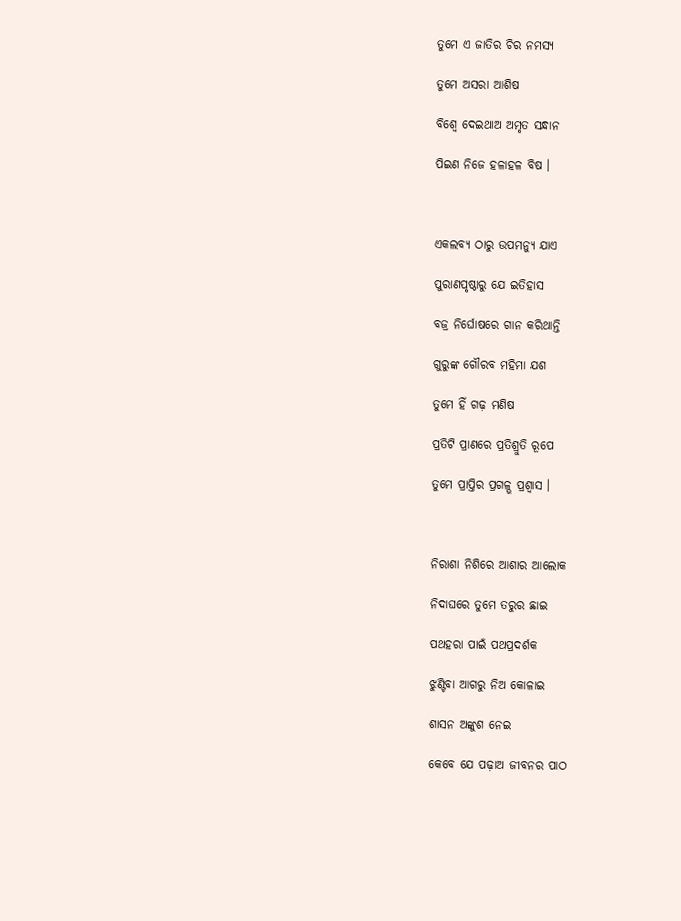ତୁମେ ଏ ଜାତିର ଚିର ନମସ୍ୟ

ତୁମେ ଅସରା ଆଶିଷ

ବିଶ୍ବେ ଦେଇଥାଅ ଅମୃତ ସନ୍ଧାନ

ପିଇଣ ନିଜେ ହଳାହଳ ବିଷ ।



ଏକଲବ୍ୟ ଠାରୁ ଉପମନ୍ୟୁ ଯାଏ

ପୁରାଣପୃଷ୍ଠାରୁ ଯେ ଇତିହାସ

ବଜ୍ର ନିର୍ଘୋଷରେ ଗାନ କରିଥାନ୍ତି

ଗୁରୁଙ୍କ ଗୌରବ ମହିମା ଯଶ

ତୁମେ ହିଁ ଗଢ଼ ମଣିଷ

ପ୍ରତିଟି ପ୍ରାଣରେ ପ୍ରତିଶ୍ରୁତି ରୂପେ

ତୁମେ ପ୍ରାପ୍ତିର ପ୍ରଗଳ୍ଭ ପ୍ରଶ୍ୱାସ ।



ନିରାଶା ନିଶିରେ ଆଶାର ଆଲୋକ

ନିଦାଘରେ ତୁମେ ତରୁର ଛାଇ

ପଥହରା ପାଇଁ ପଥପ୍ରଦର୍ଶକ

ଝୁଣ୍ଟିବା ଆଗରୁ ନିଅ କୋଳାଇ

ଶାସନ ଅଙ୍କୁଶ ନେଇ

କେବେ ଯେ ପଢ଼ାଅ ଜୀବନର ପାଠ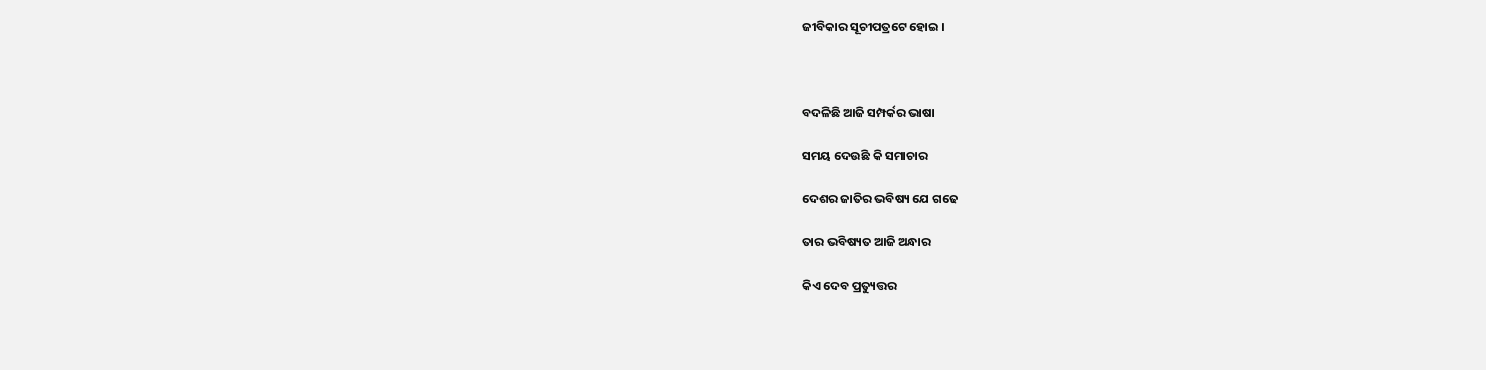ଜୀବିକାର ସୂଚୀପତ୍ରଟେ ହୋଇ ।



ବଦଳିଛି ଆଜି ସମ୍ପର୍କର ଭାଷା

ସମୟ ଦେଉଛି କି ସମାଚାର

ଦେଶର ଜାତିର ଭବିଷ୍ୟ ଯେ ଗଢେ

ତାର ଭବିଷ୍ୟତ ଆଜି ଅନ୍ଧାର

କିଏ ଦେବ ପ୍ରତ୍ୟୁତ୍ତର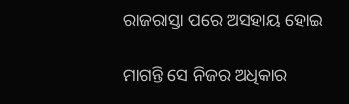ରାଜରାସ୍ତା ପରେ ଅସହାୟ ହୋଇ

ମାଗନ୍ତି ସେ ନିଜର ଅଧିକାର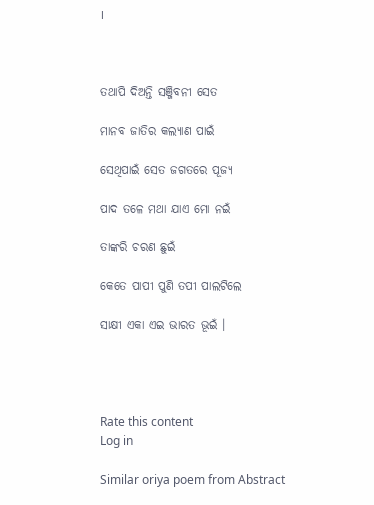।



ତଥାପି ଦିଅନ୍ତି ସଞ୍ଜିବନୀ ସେତ

ମାନବ ଜାତିର କଲ୍ୟାଣ ପାଇଁ

ସେଥିପାଇଁ ସେତ ଜଗତରେ ପୂଜ୍ୟ

ପାଦ ତଳେ ମଥା ଯାଏ ମୋ ନଇଁ

ତାଙ୍କରି ଚରଣ ଛୁଇଁ

କେତେ ପାପୀ ପୁଣି ତପୀ ପାଲଟିଲେ

ସାକ୍ଷୀ ଏକା ଏଇ ଭାରତ ଭୂଇଁ ।




Rate this content
Log in

Similar oriya poem from Abstract